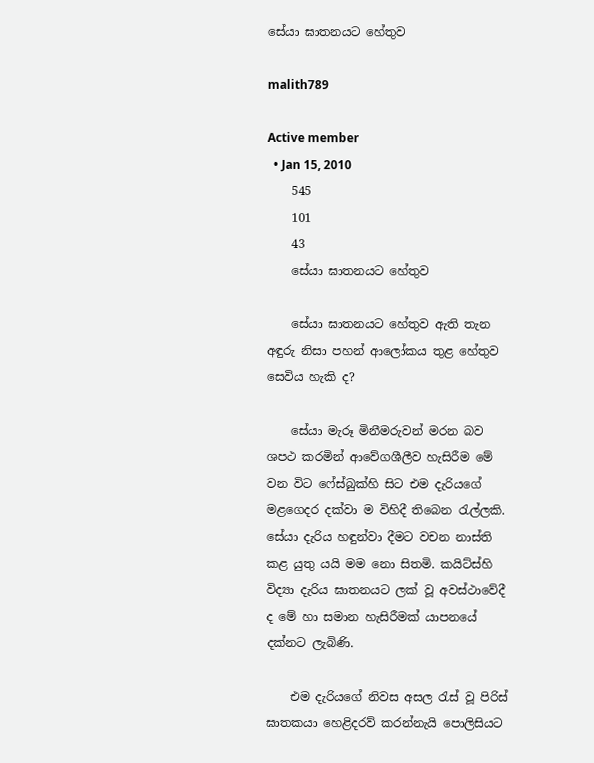සේයා ඝාතනයට හේතුව

malith789

Active member
  • Jan 15, 2010
    545
    101
    43
    සේයා ඝාතනයට හේතුව

    සේයා ඝාතනයට හේතුව ඇති තැන අඳුරු නිසා පහන් ආලෝකය තුළ හේතුව සෙවිය හැකි ද?

    සේයා මැරූ මිනීමරුවන් මරන බව ශපථ කරමින් ආවේගශීලීව හැසිරීම මේ වන විට ෆේස්බුක්හි සිට එම දැරියගේ මළගෙදර දක්වා ම විහිදී තිබෙන රැල්ලකි. සේයා දැරිය හඳුන්වා දීමට වචන නාස්ති කළ යුතු යයි මම නො සිතමි. කයිට්ස්හි විද්‍යා දැරිය ඝාතනයට ලක් වූ අවස්ථාවේදී ද මේ හා සමාන හැසිරීමක් යාපනයේ දක්නට ලැබිණි.

    එම දැරියගේ නිවස අසල රැස් වූ පිරිස් ඝාතකයා හෙළිදරව් කරන්නැයි පොලිසියට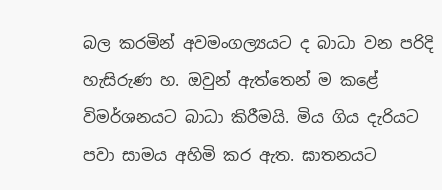බල කරමින් අවමංගල්‍යයට ද බාධා වන පරිදි හැසිරුණ හ. ඔවුන් ඇත්තෙන් ම කළේ විමර්ශනයට බාධා කිරීමයි. මිය ගිය දැරියට පවා සාමය අහිමි කර ඇත. ඝාතනයට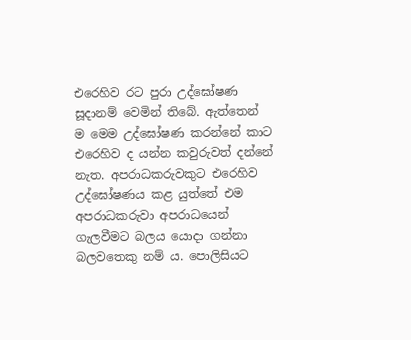එරෙහිව රට පුරා උද්ඝෝෂණ සූදානම් වෙමින් තිබේ. ඇත්තෙන් ම මෙම උද්ඝෝෂණ කරන්නේ කාට එරෙහිව ද යන්න කවුරුවත් දන්නේ නැත. අපරාධකරුවකුට එරෙහිව උද්ඝෝෂණය කළ යුත්තේ එම අපරාධකරුවා අපරාධයෙන් ගැලවීමට බලය යොදා ගන්නා බලවතෙකු නම් ය. පොලිසියට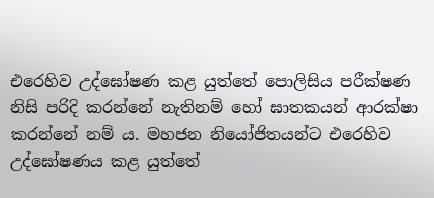එරෙහිව උද්ඝෝෂණ කළ යුත්තේ පොලිසිය පරීක්ෂණ නිසි පරිදි කරන්නේ නැතිනම් හෝ ඝාතකයන් ආරක්ෂා කරන්නේ නම් ය. මහජන නියෝජිතයන්ට එරෙහිව උද්ඝෝෂණය කළ යුත්තේ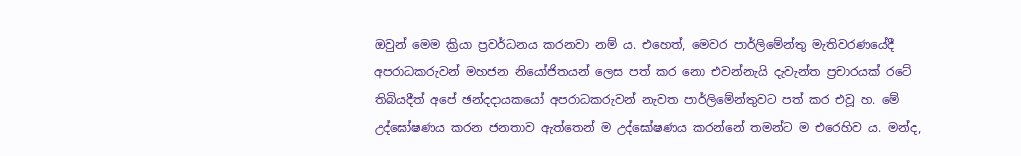ඔවුන් මෙම ක්‍රියා ප්‍රවර්ධනය කරනවා නම් ය. එහෙත්, මෙවර පාර්ලිමේන්තු මැතිවරණයේදී අපරාධකරුවන් මහජන නියෝජිතයන් ලෙස පත් කර නො එවන්නැයි දැවැන්ත ප්‍රචාරයක් රටේ තිබියදීත් අපේ ඡන්දදායකයෝ අපරාධකරුවන් නැවත පාර්ලිමේන්තුවට පත් කර එවූ හ. මේ උද්ඝෝෂණය කරන ජනතාව ඇත්තෙන් ම උද්ඝෝෂණය කරන්නේ තමන්ට ම එරෙහිව ය. මන්ද,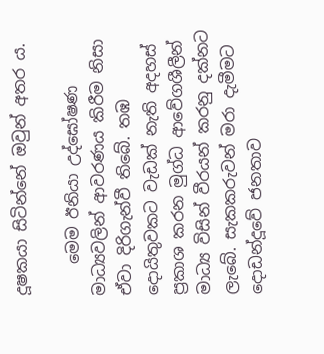දූෂකයා සිටින්නේ ඔවුන් අතර ය.

    මෙම ඊනියා උද්ඝෝෂණ මාධ්‍යවලින් ආවරණය කිරීම නිසා ඒවා දිරිගැන්වී තිබේ. තඹ දොයිතුවකට වැඩක් නැති අදහස් ප්‍රකාශ කරන මුග්ධ ආවේගශීලීන් මාධ්‍ය විසින් වීරයන් කරනු දක්නට ලැබේ. සැකකරුවන් මරා දැමීමට දොඩන්දූවේ ජනතාව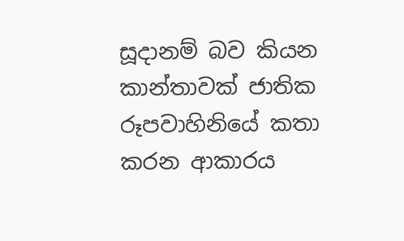සූදානම් බව කියන කාන්තාවක් ජාතික රූපවාහිනියේ කතා කරන ආකාරය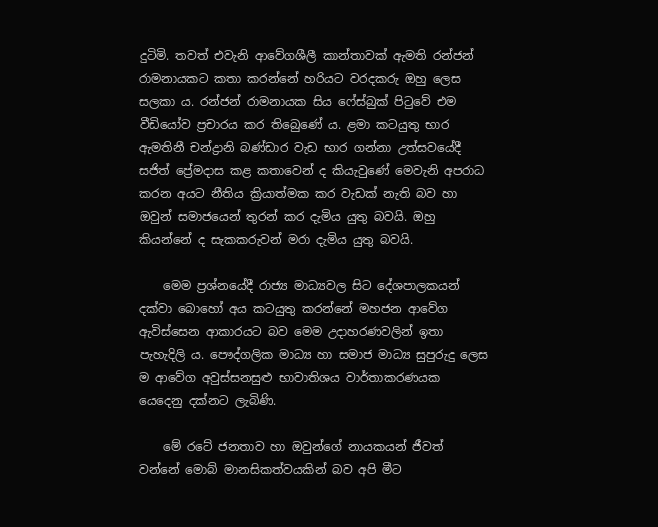දුටිමි. තවත් එවැනි ආවේගශීලී කාන්තාවක් ඇමති රන්ජන් රාමනායකට කතා කරන්නේ හරියට වරදකරු ඔහු ලෙස සලකා ය. රන්ජන් රාමනායක සිය ෆේස්බුක් පිටුවේ එම වීඩියෝව ප්‍රචාරය කර තිබෙුණේ ය. ළමා කටයුතු භාර ඇමතිනී චන්ද්‍රානි බණ්ඩාර වැඩ භාර ගන්නා උත්සවයේදී සජිත් ප්‍රේමදාස කළ කතාවෙන් ද කියැවුණේ මෙවැනි අපරාධ කරන අයට නීතිය ක්‍රියාත්මක කර වැඩක් නැති බව හා ඔවුන් සමාජයෙන් තුරන් කර දැමිය යුතු බවයි. ඔහු කියන්නේ ද සැකකරුවන් මරා දැමිය යුතු බවයි.

    මෙම ප්‍රශ්නයේදී රාජ්‍ය මාධ්‍යවල සිට දේශපාලකයන් දක්වා බොහෝ අය කටයුතු කරන්නේ මහජන ආවේග ඇවිස්සෙන ආකාරයට බව මෙම උදාහරණවලින් ඉතා පැහැදිලි ය. පෞද්ගලික මාධ්‍ය හා සමාජ මාධ්‍ය සුපුරුදු ලෙස ම ආවේග අවුස්සනසුළු භාවාතිශය වාර්තාකරණයක යෙදෙනු දක්නට ලැබිණි.

    මේ රටේ ජනතාව හා ඔවුන්ගේ නායකයන් ජීවත් වන්නේ මොබ් මානසිකත්වයකින් බව අපි මීට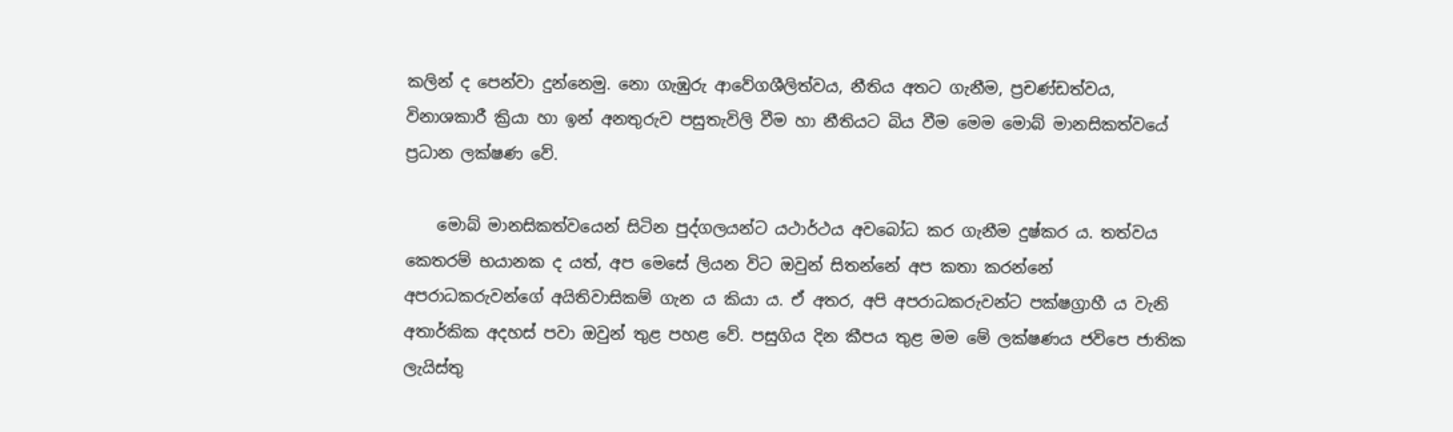කලින් ද පෙන්වා දුන්නෙමු. නො ගැඹුරු ආවේගශීලිත්වය, නීතිය අතට ගැනීම, ප්‍රචණ්ඩත්වය, විනාශකාරී ක්‍රියා හා ඉන් අනතුරුව පසුතැවිලි වීම හා නීතියට බිය වීම මෙම මොබ් මානසිකත්වයේ ප්‍රධාන ලක්ෂණ වේ.

    මොබ් මානසිකත්වයෙන් සිටින පුද්ගලයන්ට යථාර්ථය අවබෝධ කර ගැනීම දුෂ්කර ය. තත්වය කෙතරම් භයානක ද යත්, අප මෙසේ ලියන විට ඔවුන් සිතන්නේ අප කතා කරන්නේ අපරාධකරුවන්ගේ අයිතිවාසිකම් ගැන ය කියා ය. ඒ අතර, අපි අපරාධකරුවන්ට පක්ෂග්‍රාහී ය වැනි අතාර්කික අදහස් පවා ඔවුන් තුළ පහළ වේ. පසුගිය දින කීපය තුළ මම මේ ලක්ෂණය ජවිපෙ ජාතික ලැයිස්තු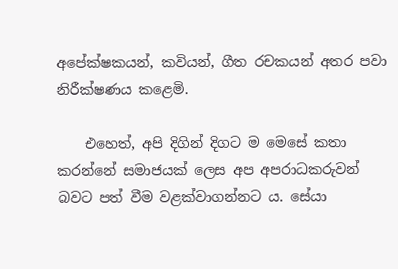අපේක්ෂකයන්, කවියන්, ගීත රචකයන් අතර පවා නිරීක්ෂණය කළෙමි.

    එහෙත්, අපි දිගින් දිගට ම මෙසේ කතා කරන්නේ සමාජයක් ලෙස අප අපරාධකරුවන් බවට පත් වීම වළක්වාගන්නට ය. සේයා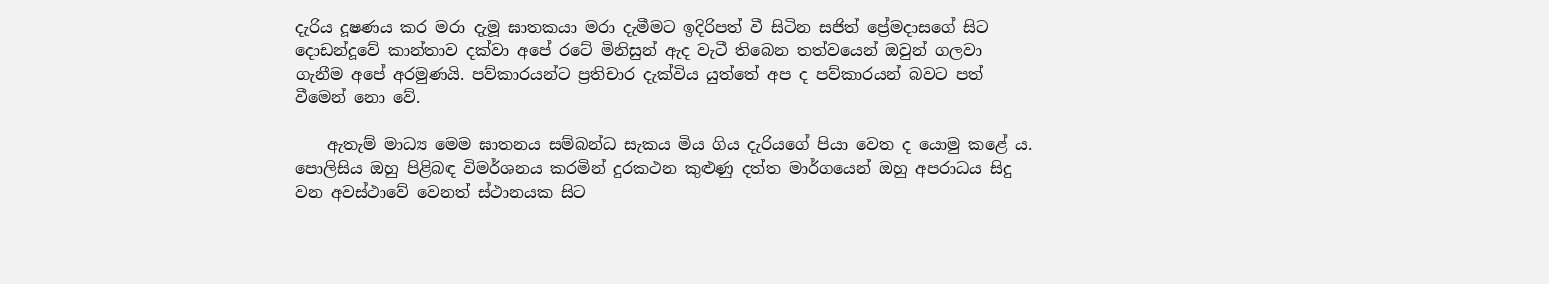දැරිය දූෂණය කර මරා දැමූ ඝාතකයා මරා දැමීමට ඉදිරිපත් වී සිටින සජිත් ප්‍රේමදාසගේ සිට දොඩන්දූවේ කාන්තාව දක්වා අපේ රටේ මිනිසුන් ඇද වැටී තිබෙන තත්වයෙන් ඔවුන් ගලවා ගැනීම අපේ අරමුණයි. පව්කාරයන්ට ප්‍රතිචාර දැක්විය යුත්තේ අප ද පව්කාරයන් බවට පත් වීමෙන් නො වේ.

    ඇතැම් මාධ්‍ය මෙම ඝාතනය සම්බන්ධ සැකය මිය ගිය දැරියගේ පියා වෙත ද යොමු කළේ ය. පොලිසිය ඔහු පිළිබඳ විමර්ශනය කරමින් දුරකථන කුළුණු දත්ත මාර්ගයෙන් ඔහු අපරාධය සිදු වන අවස්ථාවේ වෙනත් ස්ථානයක සිට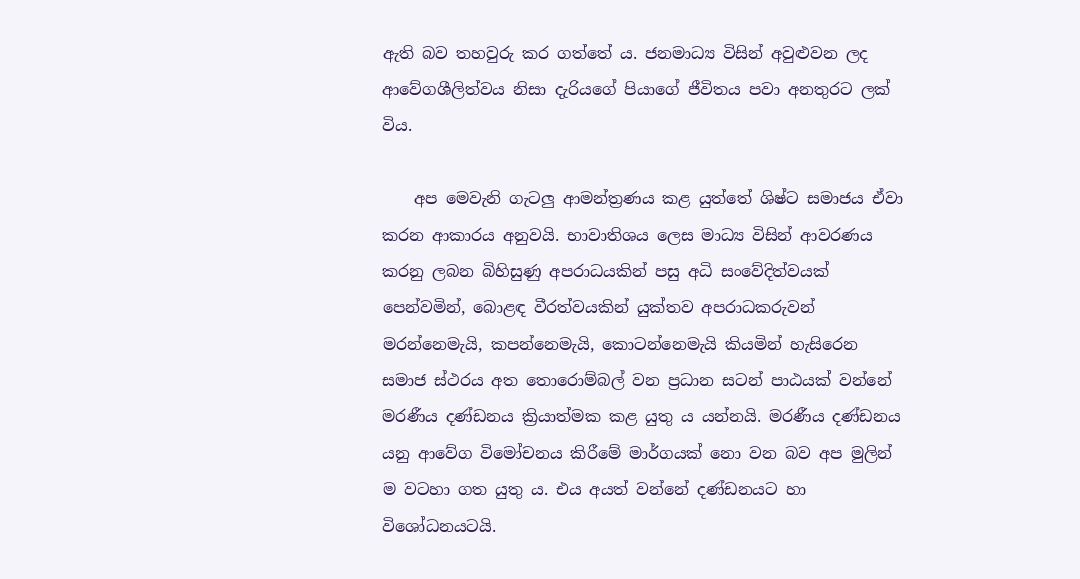ඇති බව තහවුරු කර ගත්තේ ය. ජනමාධ්‍ය විසින් අවුළුවන ලද ආවේගශීලිත්වය නිසා දැරියගේ පියාගේ ජීවිතය පවා අනතුරට ලක් විය.

    අප මෙවැනි ගැටලු ආමන්ත්‍රණය කළ යුත්තේ ශිෂ්ට සමාජය ඒවා කරන ආකාරය අනුවයි. භාවාතිශය ලෙස මාධ්‍ය විසින් ආවරණය කරනු ලබන බිහිසුණු අපරාධයකින් පසු අධි සංවේදිත්වයක් පෙන්වමින්, බොළඳ වීරත්වයකින් යුක්තව අපරාධකරුවන් මරන්නෙමැයි, කපන්නෙමැයි, කොටන්නෙමැයි කියමින් හැසිරෙන සමාජ ස්ථරය අත තොරොම්බල් වන ප්‍රධාන සටන් පාඨයක් වන්නේ මරණීය දණ්ඩනය ක්‍රියාත්මක කළ යුතු ය යන්නයි. මරණීය දණ්ඩනය යනු ආවේග විමෝචනය කිරීමේ මාර්ගයක් නො වන බව අප මුලින් ම වටහා ගත යුතු ය. එය අයත් වන්නේ දණ්ඩනයට හා විශෝධනයටයි.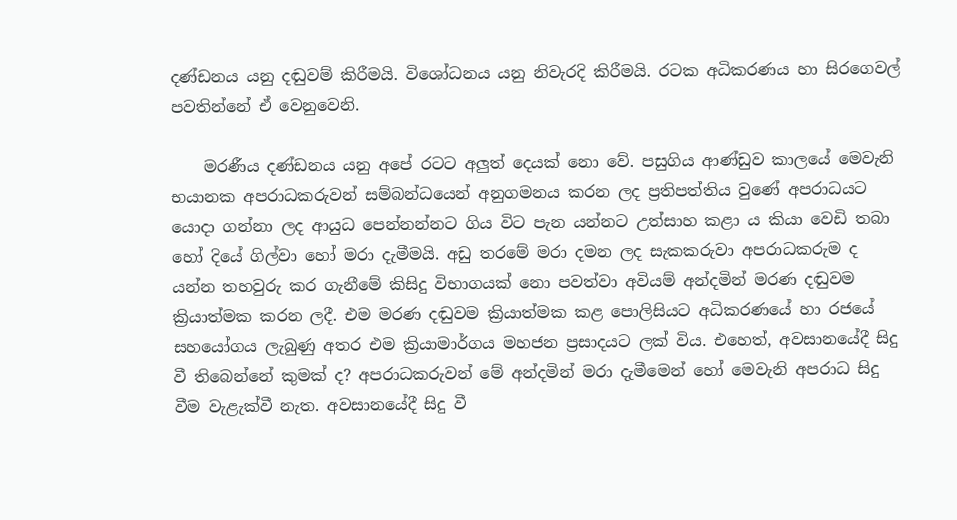දණ්ඩනය යනු දඬුවම් කිරීමයි. විශෝධනය යනු නිවැරදි කිරීමයි. රටක අධිකරණය හා සිරගෙවල් පවතින්නේ ඒ වෙනුවෙනි.

    මරණීය දණ්ඩනය යනු අපේ රටට අලුත් දෙයක් නො වේ. පසුගිය ආණ්ඩුව කාලයේ මෙවැනි භයානක අපරාධකරුවන් සම්බන්ධයෙන් අනුගමනය කරන ලද ප්‍රතිපත්තිය වුණේ අපරාධයට යොදා ගන්නා ලද ආයුධ පෙන්නන්නට ගිය විට පැන යන්නට උත්සාහ කළා ය කියා වෙඩි තබා හෝ දියේ ගිල්වා හෝ මරා දැමීමයි. අඩු තරමේ මරා දමන ලද සැකකරුවා අපරාධකරුම ද යන්න තහවුරු කර ගැනීමේ කිසිදු විභාගයක් නො පවත්වා අවියම් අන්දමින් මරණ දඬුවම ක්‍රියාත්මක කරන ලදී. එම මරණ දඬුවම ක්‍රියාත්මක කළ පොලිසියට අධිකරණයේ හා රජයේ සහයෝගය ලැබුණු අතර එම ක්‍රියාමාර්ගය මහජන ප්‍රසාදයට ලක් විය. එහෙත්, අවසානයේදී සිදු වී තිබෙන්නේ කුමක් ද? අපරාධකරුවන් මේ අන්දමින් මරා දැමීමෙන් හෝ මෙවැනි අපරාධ සිදු වීම වැළැක්වී නැත. අවසානයේදී සිදු වී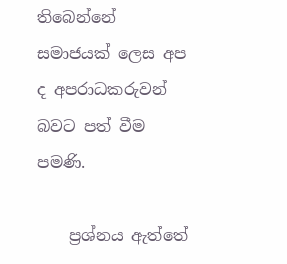තිබෙන්නේ සමාජයක් ලෙස අප ද අපරාධකරුවන් බවට පත් වීම පමණි.

    ප්‍රශ්නය ඇත්තේ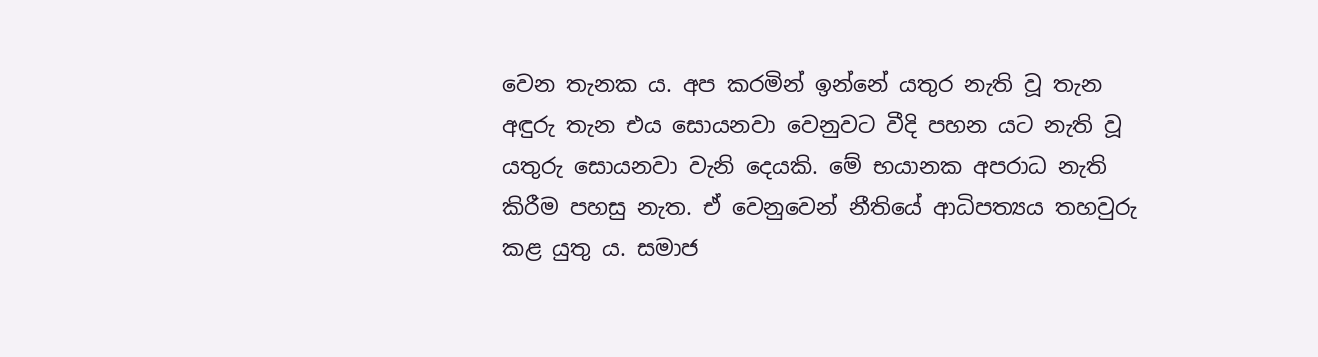වෙන තැනක ය. අප කරමින් ඉන්නේ යතුර නැති වූ තැන අඳුරු තැන එය සොයනවා වෙනුවට වීදි පහන යට නැති වූ යතුරු සොයනවා වැනි දෙයකි. මේ භයානක අපරාධ නැති කිරීම පහසු නැත. ඒ වෙනුවෙන් නීතියේ ආධිපත්‍යය තහවුරු කළ යුතු ය. සමාජ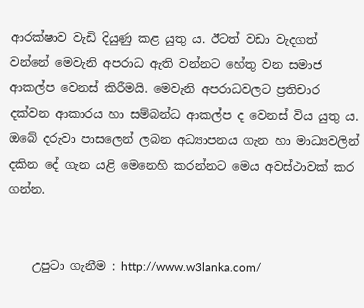ආරක්ෂාව වැඩි දියුණු කළ යුතු ය. ඊටත් වඩා වැදගත් වන්නේ මෙවැනි අපරාධ ඇති වන්නට හේතු වන සමාජ ආකල්ප වෙනස් කිරීමයි. මෙවැනි අපරාධවලට ප්‍රතිචාර දක්වන ආකාරය හා සම්බන්ධ ආකල්ප ද වෙනස් විය යුතු ය. ඔබේ දරුවා පාසලෙන් ලබන අධ්‍යාපනය ගැන හා මාධ්‍යවලින් දකින දේ ගැන යළි මෙනෙහි කරන්නට මෙය අවස්ථාවක් කර ගන්න.


    උපුටා ගැනීම : http://www.w3lanka.com/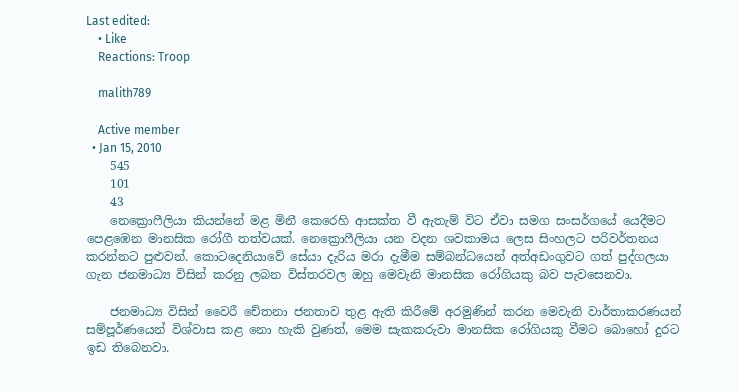Last edited:
    • Like
    Reactions: Troop

    malith789

    Active member
  • Jan 15, 2010
    545
    101
    43
    නෙක්‍රොෆීලියා කියන්නේ මළ මිනී කෙරෙහි ආසක්ත වී ඇතැම් විට ඒවා සමග සංසර්ගයේ යෙදීමට පෙළඹෙන මානසික රෝගී තත්වයක්. නෙක්‍රොෆීලියා යන වදන ශවකාමය ලෙස සිංහලට පරිවර්තනය කරන්නට පුළුවන්. කොටදෙනියාවේ සේයා දැරිය මරා දැමීම සම්බන්ධයෙන් අත්අඩංගුවට ගත් පුද්ගලයා ගැන ජනමාධ්‍ය විසින් කරනු ලබන විස්තරවල ඔහු මෙවැනි මානසික රෝගියකු බව පැවසෙනවා.

    ජනමාධ්‍ය විසින් වෛරී චේතනා ජනතාව තුළ ඇති කිරීමේ අරමුණින් කරන මෙවැනි වාර්තාකරණයන් සම්පූර්ණයෙන් විශ්වාස කළ නො හැකි වුණත්, මෙම සැකකරුවා මානසික රෝගියකු වීමට බොහෝ දුරට ඉඩ තිබෙනවා.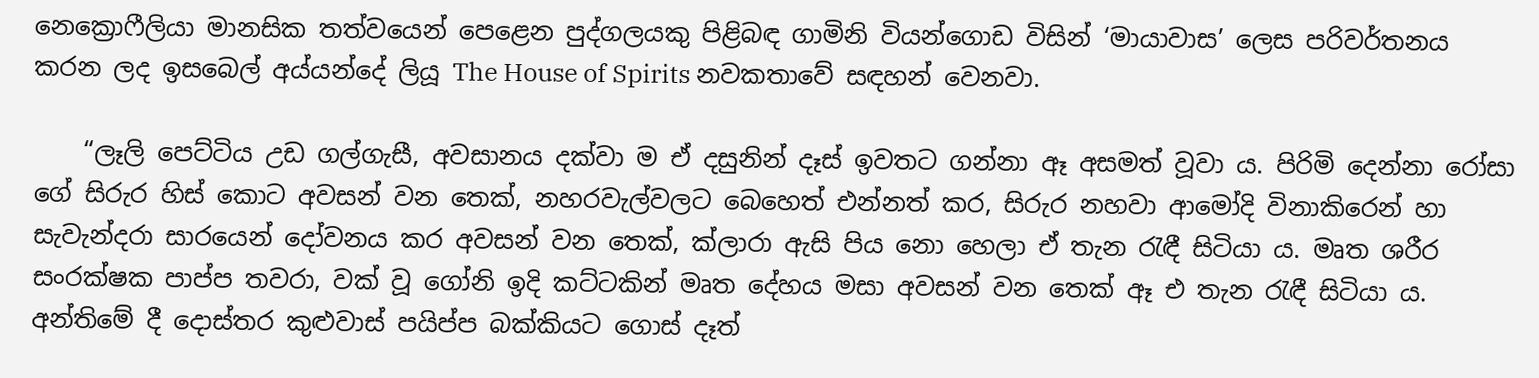නෙක්‍රොෆීලියා මානසික තත්වයෙන් පෙළෙන පුද්ගලයකු පිළිබඳ ගාමිනි වියන්ගොඩ විසින් ‘මායාවාස’ ලෙස පරිවර්තනය කරන ලද ඉසබෙල් අය්යන්දේ ලියූ The House of Spirits නවකතාවේ සඳහන් වෙනවා.

    “ලෑලි පෙට්ටිය උඩ ගල්ගැසී, අවසානය දක්වා ම ඒ දසුනින් දෑස් ඉවතට ගන්නා ඈ අසමත් වූවා ය. පිරිමි දෙන්නා රෝසා ගේ සිරුර හිස් කොට අවසන් වන තෙක්, නහරවැල්වලට බෙහෙත් එන්නත් කර, සිරුර නහවා ආමෝදි විනාකිරෙන් හා සැවැන්දරා සාරයෙන් දෝවනය කර අවසන් වන තෙක්, ක්ලාරා ඇසි පිය නො හෙලා ඒ තැන රැඳී සිටියා ය. මෘත ශරීර සංරක්ෂක පාප්ප තවරා, වක් වූ ගෝනි ඉදි කට්ටකින් මෘත දේහය මසා අවසන් වන තෙක් ඈ එ තැන රැඳී සිටියා ය. අන්තිමේ දී දොස්තර කුළුවාස් පයිප්ප බක්කියට ගොස් දෑත්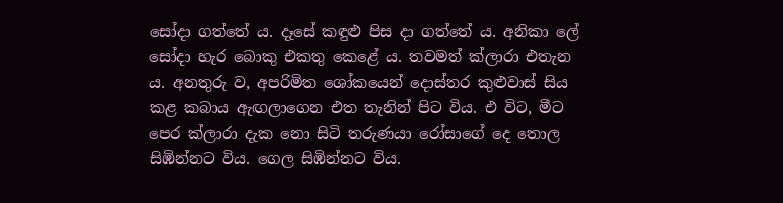සෝදා ගත්තේ ය. දෑසේ කඳුළු පිස දා ගත්තේ ය. අනිකා ලේ සෝදා හැර බොකු එකතු කෙළේ ය. තවමත් ක්ලාරා එතැන ය. අනතුරු ව, අපරිමිත ශෝකයෙන් දොස්තර කුළුවාස් සිය කළ කබාය ඇඟලාගෙන එත තැනින් පිට විය. එ විට, මීට පෙර ක්ලාරා දැක නො සිටි තරුණයා රෝසාගේ දෙ තොල සිඹින්නට විය. ගෙල සිඹින්නට විය.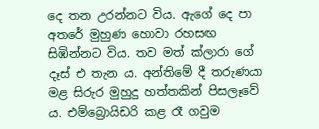දෙ තන උරන්නට විය. ඇගේ දෙ පා අතරේ මුහුණ හොවා රහසඟ සිඹින්නට විය. තව මත් ක්ලාරා ගේ දෑස් එ තැන ය. අන්තිමේ දී තරුණයා මළ සිරුර මුහුදු හත්තකින් පිසලෑවේ ය. එම්බ්‍රොයිඩරි කළ රෑ ගවුම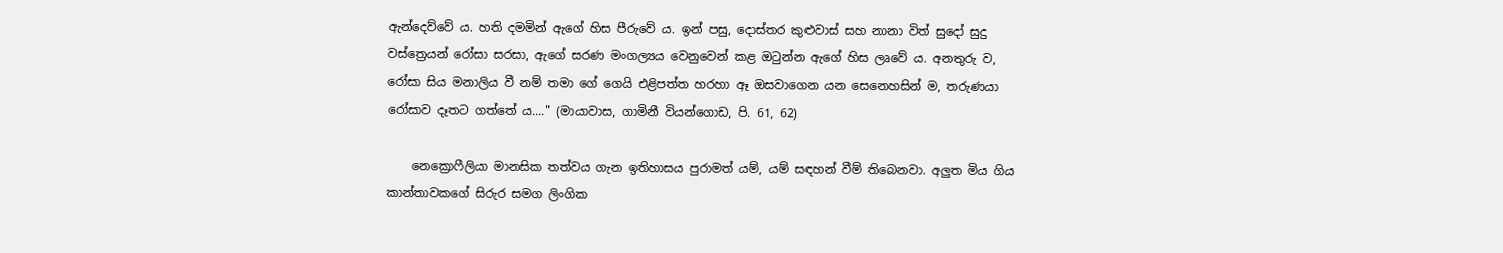ඇන්දෙව්වේ ය. හති දමමින් ඇගේ හිස පීරුවේ ය. ඉන් පසු, දොස්තර කුළුවාස් සහ නානා විත් සුදෝ සුදු වස්ත්‍රෙයන් රෝසා සරසා, ඇගේ සරණ මංගල්‍යය වෙනුවෙන් කළ ඔටුන්න ඇගේ හිස ලෘවේ ය. අනතුරු ව, රෝසා සිය මනාලිය වී නම් තමා ගේ ගෙයි එළිපත්ත හරහා ඈ ඔසවාගෙන යන සෙනෙහසින් ම, තරුණයා රෝසාව දෑතට ගත්තේ ය...." (මායාවාස, ගාමිනී වියන්ගොඩ, පි. 61, 62)

    නෙක්‍රොෆීලියා මානසික තත්වය ගැන ඉතිහාසය පුරාමත් යම්, යම් සඳහන් වීම් තිබෙනවා. අලුත මිය ගිය කාන්තාවකගේ සිරුර සමග ලිංගික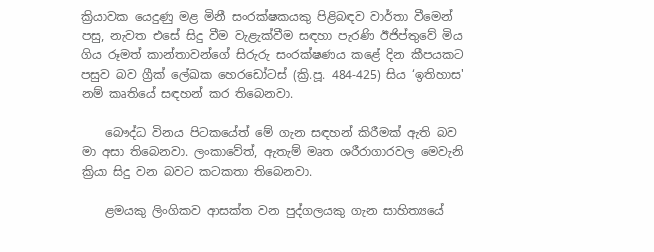ක්‍රියාවක යෙදුණු මළ මිනී සංරක්ෂකයකු පිළිබඳව වාර්තා වීමෙන් පසු, නැවත එසේ සිදු වීම වැළැක්වීම සඳහා පැරණි ඊජිප්තුවේ මිය ගිය රූමත් කාන්තාවන්ගේ සිරුරු සංරක්ෂණය කළේ දින කීපයකට පසුව බව ග්‍රීක් ලේඛක හෙරඩෝටස් (ක්‍රි.පූ. 484-425) සිය ‘ඉතිහාස' නම් කෘතියේ සඳහන් කර තිබෙනවා.

    බෞද්ධ විනය පිටකයේත් මේ ගැන සඳහන් කිරීමක් ඇති බව මා අසා තිබෙනවා. ලංකාවේත්, ඇතැම් මෘත ශරීරාගාරවල මෙවැනි ක්‍රියා සිදු වන බවට කටකතා තිබෙනවා.

    ළමයකු ලිංගිකව ආසක්ත වන පුද්ගලයකු ගැන සාහිත්‍යයේ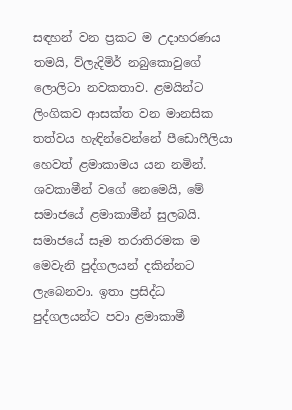සඳහන් වන ප්‍රකට ම උදාහරණය තමයි, ව්ලැදිමිර් නබුකොවුගේ ලොලිටා නවකතාව. ළමයින්ට ලිංගිකව ආසක්ත වන මානසික තත්වය හැඳින්වෙන්නේ පීඩොෆීලියා හෙවත් ළමාකාමය යන නමින්. ශවකාමීන් වගේ නෙමෙයි, මේ සමාජයේ ළමාකාමීන් සුලබයි. සමාජයේ සෑම තරාතිරමක ම මෙවැනි පුද්ගලයන් දකින්නට ලැබෙනවා. ඉතා ප්‍රසිද්ධ පුද්ගලයන්ට පවා ළමාකාමී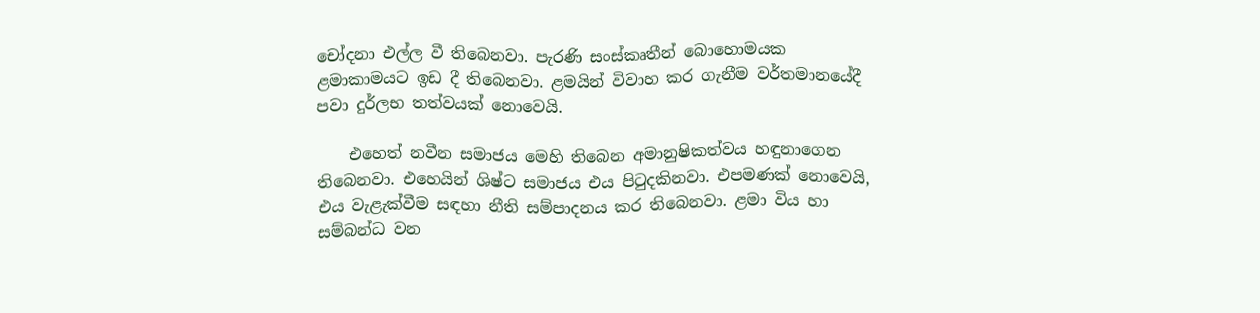චෝදනා එල්ල වී තිබෙනවා. පැරණි සංස්කෘතීන් බොහොමයක ළමාකාමයට ඉඩ දී තිබෙනවා. ළමයින් විවාහ කර ගැනීම වර්තමානයේදී පවා දුර්ලභ තත්වයක් නොවෙයි.

    එහෙත් නවීන සමාජය මෙහි තිබෙන අමානුෂිකත්වය හඳුනාගෙන තිබෙනවා. එහෙයින් ශිෂ්ට සමාජය එය පිටුදකිනවා. එපමණක් නොවෙයි, එය වැළැක්වීම සඳහා නීති සම්පාදනය කර තිබෙනවා. ළමා විය හා සම්බන්ධ වන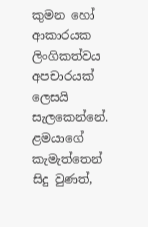කුමන හෝ ආකාරයක ලිංගිකත්වය අපචාරයක් ලෙසයි සැලකෙන්නේ. ළමයාගේ කැමැත්තෙන් සිදු වුණත්,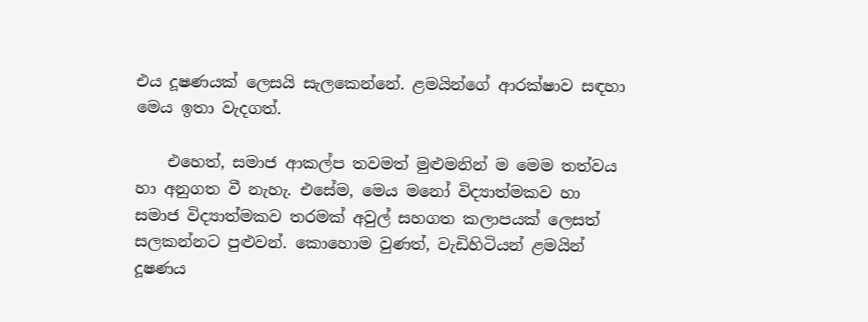එය දූෂණයක් ලෙසයි සැලකෙන්නේ. ළමයින්ගේ ආරක්ෂාව සඳහා මෙය ඉතා වැදගත්.

    එහෙත්, සමාජ ආකල්ප තවමත් මුළුමනින් ම මෙම තත්වය හා අනුගත වී නැහැ. එසේම, මෙය මනෝ විද්‍යාත්මකව හා සමාජ විද්‍යාත්මකව තරමක් අවුල් සහගත කලාපයක් ලෙසත් සලකන්නට පුළුවන්. කොහොම වුණත්, වැඩිහිටියන් ළමයින් දූෂණය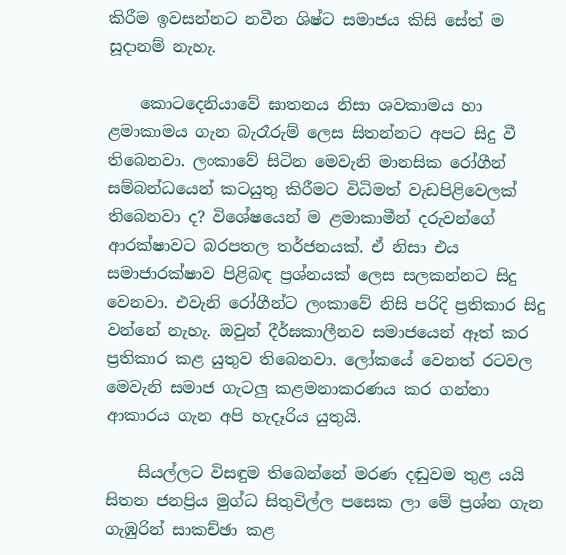කිරීම ඉවසන්නට නවීන ශිෂ්ට සමාජය කිසි සේත් ම සූදානම් නැහැ.

    කොටදෙනියාවේ ඝාතනය නිසා ශවකාමය හා ළමාකාමය ගැන බැරෑරුම් ලෙස සිතන්නට අපට සිදු වී තිබෙනවා. ලංකාවේ සිටින මෙවැනි මානසික රෝගීන් සම්බන්ධයෙන් කටයුතු කිරීමට විධිමත් වැඩපිළිවෙලක් තිබෙනවා ද? විශේෂයෙන් ම ළමාකාමීන් දරුවන්ගේ ආරක්ෂාවට බරපතල තර්ජනයක්. ඒ නිසා එය සමාජාරක්ෂාව පිළිබඳ ප්‍රශ්නයක් ලෙස සලකන්නට සිදු වෙනවා. එවැනි රෝගීන්ට ලංකාවේ නිසි පරිදි ප්‍රතිකාර සිදු වන්නේ නැහැ. ඔවුන් දීර්ඝකාලීනව සමාජයෙන් ඈත් කර ප්‍රතිකාර කළ යුතුව තිබෙනවා. ලෝකයේ වෙනත් රටවල මෙවැනි සමාජ ගැටලු කළමනාකරණය කර ගන්නා ආකාරය ගැන අපි හැදෑරිය යුතුයි.

    සියල්ලට විසඳුම තිබෙන්නේ මරණ දඬුවම තුළ යයි සිතන ජනප්‍රිය මුග්ධ සිතුවිල්ල පසෙක ලා මේ ප්‍රශ්න ගැන ගැඹුරින් සාකච්ඡා කළ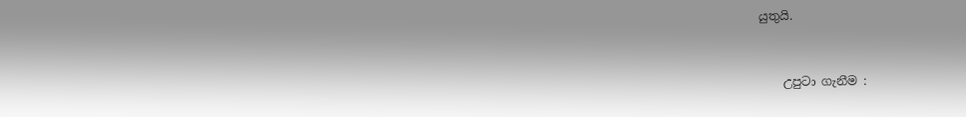යුතුයි.


    උපුටා ගැනීම :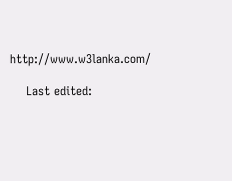http://www.w3lanka.com/

    Last edited: